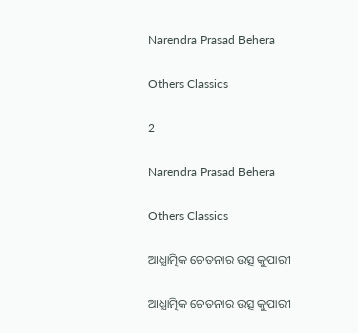Narendra Prasad Behera

Others Classics

2

Narendra Prasad Behera

Others Classics

ଆଧ୍ଯାତ୍ମିକ ଚେତନାର ଉତ୍ସ କୁପାରୀ

ଆଧ୍ଯାତ୍ମିକ ଚେତନାର ଉତ୍ସ କୁପାରୀ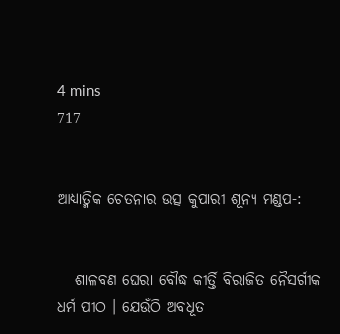4 mins
717


ଆଧ୍ଯାତ୍ମିକ ଚେତନାର ଉତ୍ସ କୁପାରୀ ଶୂନ୍ଯ ମଣ୍ଡପ-:


   ଶାଳବଣ ଘେରା ବୌଦ୍ଧ କୀର୍ତ୍ତି ବିରାଜିତ ନୈସର୍ଗୀକ ଧର୍ମ ପୀଠ । ଯେଉଁଠି ଅବଧୂତ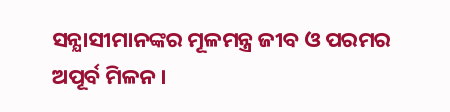ସନ୍ଯାସୀମାନଙ୍କର ମୂଳମନ୍ତ୍ର ଜୀବ ଓ ପରମର ଅପୂର୍ବ ମିଳନ ।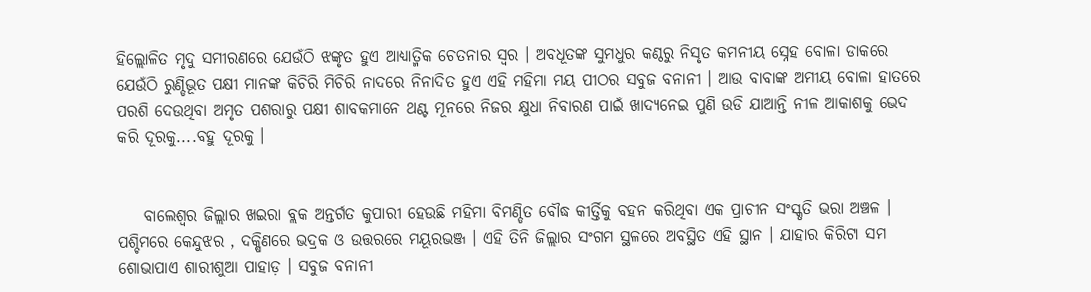ହିଲ୍ଲୋଳିତ ମୃଦୁ ସମୀରଣରେ ଯେଉଁଠି ଝଙ୍କୃତ ହୁଏ ଆଧ୍ଯାତ୍ମିକ ଚେତନାର ସ୍ବର । ଅବଧୂତଙ୍କ ସୁମଧୁର କଣ୍ଠରୁ ନିସୃତ କମନୀୟ ସ୍ନେହ ବୋଳା ଡାକରେ ଯେଉଁଠି ରୁଣ୍ଡିଭୂତ ପକ୍ଷୀ ମାନଙ୍କ କିଚିରି ମିଚିରି ନାଦରେ ନିନାଦିତ ହୁଏ ଏହି ମହିମା ମୟ ପୀଠର ସବୁଜ ବନାନୀ । ଆଉ ବାବାଙ୍କ ଅମୀୟ ବୋଳା ହାତରେ ପରଶି ଦେଉଥିବା ଅମୃତ ପଶରାରୁ ପକ୍ଷୀ ଶାବକମାନେ ଥଣ୍ଟ ମୂନରେ ନିଜର କ୍ଷୁଧା ନିବାରଣ ପାଇଁ ଖାଦ୍ଯନେଇ ପୁଣି ଉଡି ଯାଆନ୍ତି ନୀଳ ଆକାଶକୁ ଭେଦ କରି ଦୂରକୁ....ବହୁ ଦୂରକୁ ।


    ବାଲେଶ୍ବର ଜିଲ୍ଲାର ଖଇରା ବ୍ଲକ ଅନ୍ତର୍ଗତ କୁପାରୀ ହେଉଛି ମହିମା ବିମଣ୍ଡିତ ବୌଦ୍ଧ କୀର୍ତ୍ତିକୁ ବହନ କରିଥିବା ଏକ ପ୍ରାଚୀନ ସଂସ୍କୃତି ଭରା ଅଞ୍ଚଳ । ପଶ୍ଚିମରେ କେନ୍ଦୁଝର , ଦକ୍ଷିଣରେ ଭଦ୍ରକ ଓ ଉତ୍ତରରେ ମୟୂରଭଞ୍ଜ । ଏହି ତିନି ଜିଲ୍ଲାର ସଂଗମ ସ୍ଥଳରେ ଅବସ୍ଥିତ ଏହି ସ୍ଥାନ । ଯାହାର କିରିଟା ସମ ଶୋଭାପାଏ ଶାରୀଶୁଆ ପାହାଡ଼ । ସବୁଜ ବନାନୀ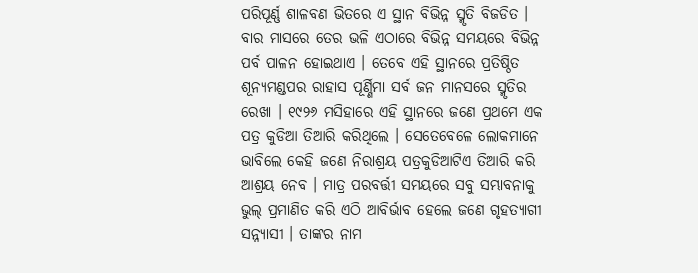ପରିପୂର୍ଣ୍ଣ ଶାଳବଣ ଭିତରେ ଏ ସ୍ଥାନ ବିଭିନ୍ନ ସ୍ମୃତି ବିଜଡିତ । ବାର ମାସରେ ତେର ଭଳି ଏଠାରେ ବିଭିନ୍ନ ସମୟରେ ବିଭିନ୍ନ ପର୍ବ ପାଳନ ହୋଇଥାଏ । ତେବେ ଏହି ସ୍ଥାନରେ ପ୍ରତିଷ୍ଠିତ ଶୂନ୍ଯମଣ୍ଡପର ରାହାସ ପୂର୍ଣ୍ଣିମା ସର୍ବ ଜନ ମାନସରେ ସ୍ମୃତିର ରେଖା । ୧୯୨୬ ମସିହାରେ ଏହି ସ୍ଥାନରେ ଜଣେ ପ୍ରଥମେ ଏକ ପତ୍ର କୁଡିଆ ତିଆରି କରିଥିଲେ । ସେତେବେଳେ ଲୋକମାନେ ଭାବିଲେ କେହି ଜଣେ ନିରାଶ୍ରୟ ପତ୍ରକୁଡିଆଟିଏ ତିଆରି କରି ଆଶ୍ରୟ ନେବ । ମାତ୍ର ପରବର୍ତ୍ତୀ ସମୟରେ ସବୁ ସମ୍ଭାବନାକୁ ଭୁଲ୍ ପ୍ରମାଣିତ କରି ଏଠି ଆବିର୍ଭାବ ହେଲେ ଜଣେ ଗୃହତ୍ଯାଗୀ ସନ୍ନ୍ୟାସୀ । ତାଙ୍କର ନାମ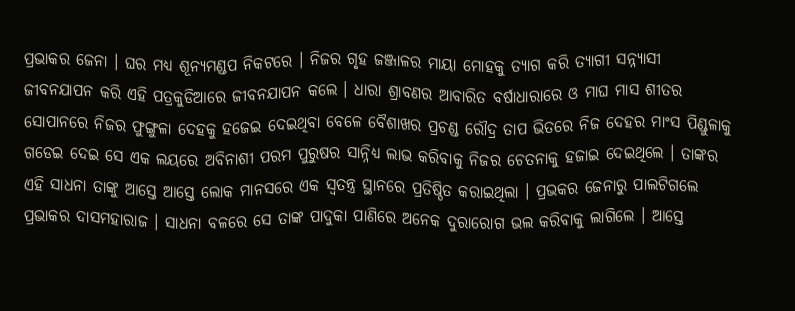ପ୍ରଭାକର ଜେନା । ଘର ମଧ୍ଯ ଶୂନ୍ଯମଣ୍ଡପ ନିକଟରେ । ନିଜର ଗୃହ ଜଞ୍ଜାଳର ମାୟା ମୋହକୁ ତ୍ଯାଗ କରି ତ୍ଯାଗୀ ସନ୍ନ୍ୟାସୀ ଜୀବନଯାପନ କରି ଏହି ପତ୍ରକୁଡିଆରେ ଜୀବନଯାପନ କଲେ । ଧାରା ଶ୍ରାବଣର ଆବାରିତ ବର୍ଷାଧାରାରେ ଓ ମାଘ ମାସ ଶୀତର ସୋପାନରେ ନିଜର ଫୁଙ୍ଗୁଳା ଦେହକୁ ହଜେଇ ଦେଇଥିବା ବେଳେ ବୈଶାଖର ପ୍ରଚଣ୍ଡ ରୌଦ୍ର ତାପ ଭିତରେ ନିଜ ଦେହର ମାଂସ ପିଣ୍ଡୁଳାକୁ ଗଡେଇ ଦେଇ ସେ ଏକ ଲୟରେ ଅବିନାଶୀ ପରମ ପୁରୁଷର ସାନ୍ନିଧ୍ୟ ଲାଭ କରିବାକୁ ନିଜର ଚେତନାକୁ ହଜାଇ ଦେଇଥିଲେ । ତାଙ୍କର ଏହି ସାଧନା ତାଙ୍କୁ ଆସ୍ତେ ଆସ୍ତେ ଲୋକ ମାନସରେ ଏକ ସ୍ବତନ୍ତ୍ର ସ୍ଥାନରେ ପ୍ରତିଷ୍ଠିତ କରାଇଥିଲା । ପ୍ରଭକର ଜେନାରୁ ପାଲଟିଗଲେ ପ୍ରଭାକର ଦାସମହାରାଜ । ସାଧନା ବଳରେ ସେ ତାଙ୍କ ପାଦୁକା ପାଣିରେ ଅନେକ ଦୁରାରୋଗ ଭଲ କରିବାକୁ ଲାଗିଲେ । ଆସ୍ତେ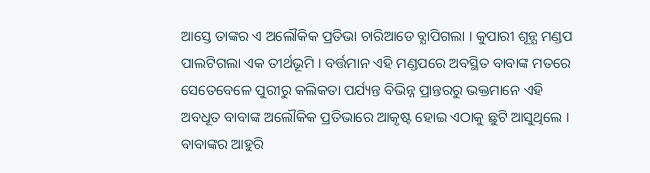ଆସ୍ତେ ତାଙ୍କର ଏ ଅଲୌକିକ ପ୍ରତିଭା ଚାରିଆଡେ ବ୍ଯାପିଗଲା । କୁପାରୀ ଶୂନ୍ଯ ମଣ୍ଡପ ପାଲଟିଗଲା ଏକ ତୀର୍ଥଭୂମି । ବର୍ତ୍ତମାନ ଏହି ମଣ୍ଡପରେ ଅବସ୍ଥିତ ବାବାଙ୍କ ମତରେ ସେତେବେଳେ ପୁରୀରୁ କଲିକତା ପର୍ଯ୍ୟନ୍ତ ବିଭିନ୍ନ ପ୍ରାନ୍ତରରୁ ଭକ୍ତମାନେ ଏହି ଅବଧୂତ ବାବାଙ୍କ ଅଲୌକିକ ପ୍ରତିଭାରେ ଆକୃଷ୍ଟ ହୋଇ ଏଠାକୁ ଛୁଟି ଆସୁଥିଲେ । ବାବାଙ୍କର ଆହୁରି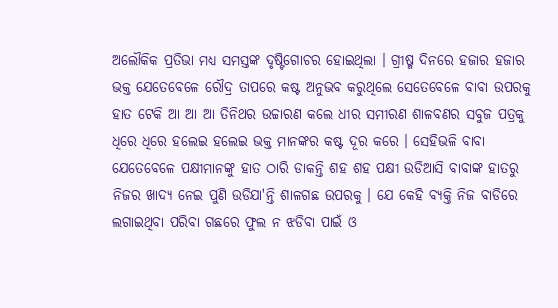ଅଲୌକିକ ପ୍ରତିଭା ମଧ୍ଯ ସମସ୍ତଙ୍କ ଦୃଷ୍ଟିଗୋଚର ହୋଇଥିଲା । ଗ୍ରୀଷ୍ମ ଦିନରେ ହଜାର ହଜାର ଭକ୍ତ ଯେତେବେଳେ ରୌଦ୍ର ତାପରେ କଷ୍ଟ ଅନୁଭବ କରୁଥିଲେ ସେତେବେଳେ ବାବା ଉପରକୁ ହାତ ଟେକି ଆ ଆ ଆ ତିନିଥର ଉଚ୍ଚାରଣ କଲେ ଧୀର ସମୀରଣ ଶାଳବଣର ସବୁଜ ପତ୍ରକୁ ଧିରେ ଧିରେ ହଲେଇ ହଲେଇ ଭକ୍ତ ମାନଙ୍କର କଷ୍ଟ ଦୂର କରେ । ସେହିଭଳି ବାବା ଯେତେବେଳେ ପକ୍ଷୀମାନଙ୍କୁ ହାତ ଠାରି ଡାକନ୍ତି ଶହ ଶହ ପକ୍ଷୀ ଉଡିଆସି ବାବାଙ୍କ ହାତରୁ ନିଜର ଖାଦ୍ଯ ନେଇ ପୁଣି ଉଡିଯା'ନ୍ତି ଶାଳଗଛ ଉପରକୁ । ଯେ କେହି ବ୍ଯକ୍ତି ନିଜ ବାଡିରେ ଲଗାଇଥିବା ପରିବା ଗଛରେ ଫୁଲ ନ ଝଡିବା ପାଇଁ ଓ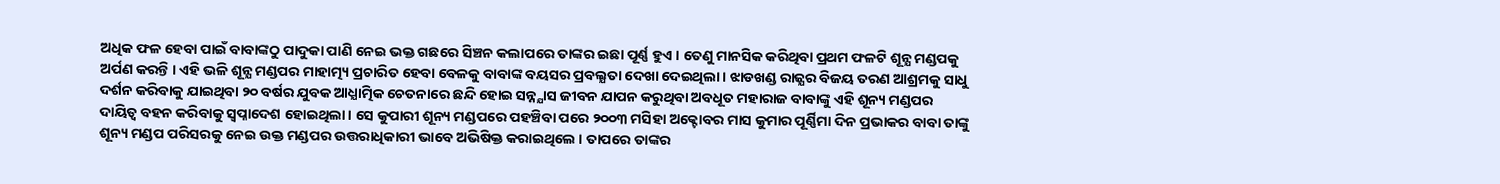ଅଧିକ ଫଳ ହେବା ପାଇଁ ବାବାଙ୍କଠୁ ପାଦୁକା ପାଣି ନେଇ ଭକ୍ତ ଗଛରେ ସିଞ୍ଚନ କଲାପରେ ତାଙ୍କର ଇଛା ପୂର୍ଣ୍ଣ ହୁଏ । ତେଣୁ ମାନସିକ କରିଥିବା ପ୍ରଥମ ଫଳଟି ଶୂନ୍ଯ ମଣ୍ଡପକୁ ଅର୍ପଣ କରନ୍ତି । ଏହି ଭଳି ଶୂନ୍ଯ ମଣ୍ଡପର ମାହାତ୍ମ୍ୟ ପ୍ରଚାରିତ ହେବା ବେଳକୁ ବାବାଙ୍କ ବୟସର ପ୍ରବଲ୍ଯତା ଦେଖା ଦେଇଥିଲା । ଝାଡଖଣ୍ଡ ରାଜ୍ଯର ବିଜୟ ତରଣ ଆଶ୍ରମକୁ ସାଧୁ ଦର୍ଶନ କରିବାକୁ ଯାଇଥିବା ୨୦ ବର୍ଷର ଯୁବକ ଆଧ୍ଯାତ୍ମିକ ଚେତନାରେ ଛନ୍ଦି ହୋଇ ସନ୍ନ୍ଯାସ ଜୀବନ ଯାପନ କରୁଥିବା ଅବଧୂତ ମହାରାଜ ବାବାଙ୍କୁ ଏହି ଶୂନ୍ୟ ମଣ୍ଡପର ଦାୟିତ୍ୱ ବହନ କରିବାକୁ ସ୍ବପ୍ନାଦେଶ ହୋଇଥିଲା । ସେ କୁପାରୀ ଶୂନ୍ୟ ମଣ୍ଡପରେ ପହଞ୍ଚିବା ପରେ ୨୦୦୩ ମସିହା ଅକ୍ଟୋବର ମାସ କୁମାର ପୂର୍ଣ୍ଣିମା ଦିନ ପ୍ରଭାକର ବାବା ତାଙ୍କୁ ଶୂନ୍ୟ ମଣ୍ଡପ ପରିସରକୁ ନେଇ ଉକ୍ତ ମଣ୍ଡପର ଉତ୍ତରାଧିକାରୀ ଭାବେ ଅଭିଷିକ୍ତ କରାଇଥିଲେ । ତାପରେ ତାଙ୍କର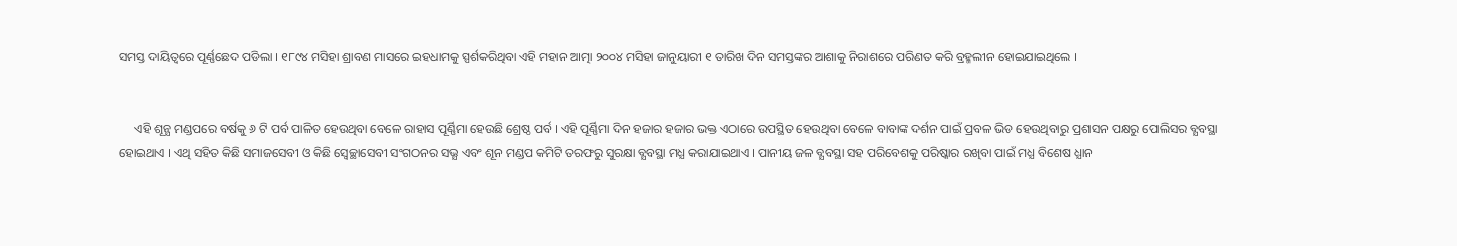ସମସ୍ତ ଦାୟିତ୍ୱରେ ପୂର୍ଣ୍ଣଛେଦ ପଡିଲା । ୧୮୯୪ ମସିହା ଶ୍ରାବଣ ମାସରେ ଇହଧାମକୁ ସ୍ପର୍ଶକରିଥିବା ଏହି ମହାନ ଆତ୍ମା ୨୦୦୪ ମସିହା ଜାନୁୟାରୀ ୧ ତାରିଖ ଦିନ ସମସ୍ତଙ୍କର ଆଶାକୁ ନିରାଶରେ ପରିଣତ କରି ବ୍ରହ୍ମଲୀନ ହୋଇଯାଇଥିଲେ ।


     ଏହି ଶୂନ୍ଯ ମଣ୍ଡପରେ ବର୍ଷକୁ ୬ ଟି ପର୍ବ ପାଳିତ ହେଉଥିବା ବେଳେ ରାହାସ ପୂର୍ଣ୍ଣିମା ହେଉଛି ଶ୍ରେଷ୍ଠ ପର୍ବ । ଏହି ପୂର୍ଣ୍ଣିମା ଦିନ ହଜାର ହଜାର ଭକ୍ତ ଏଠାରେ ଉପସ୍ଥିତ ହେଉଥିବା ବେଳେ ବାବାଙ୍କ ଦର୍ଶନ ପାଇଁ ପ୍ରବଳ ଭିଡ ହେଉଥିବାରୁ ପ୍ରଶାସନ ପକ୍ଷରୁ ପୋଲିସର ବ୍ଯବସ୍ଥା ହୋଇଥାଏ । ଏଥି ସହିତ କିଛି ସମାଜସେବୀ ଓ କିଛି ସ୍ବେଚ୍ଛାସେବୀ ସଂଗଠନର ସଭ୍ଯ ଏବଂ ଶୂନ ମଣ୍ଡପ କମିଟି ତରଫରୁ ସୁରକ୍ଷା ବ୍ଯବସ୍ଥା ମଧ୍ଯ କରାଯାଇଥାଏ । ପାନୀୟ ଜଳ ବ୍ଯବସ୍ଥା ସହ ପରିବେଶକୁ ପରିଷ୍କାର ରଖିବା ପାଇଁ ମଧ୍ଯ ବିଶେଷ ଧ୍ଯାନ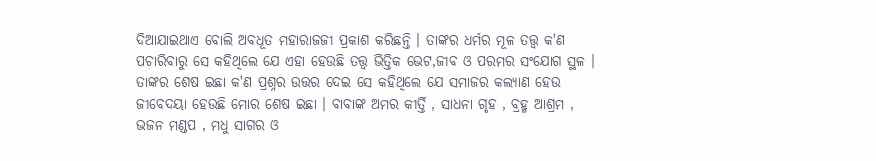ଦିଆଯାଇଥାଏ ବୋଲି ଅବଧୂତ ମହାରାଜଜୀ ପ୍ରକାଶ କରିଛନ୍ତି । ତାଙ୍କର ଧର୍ମର ମୂଳ ତତ୍ତ୍ବ କ'ଣ ପଚାରିବାରୁ ସେ କହିଥିଲେ ଯେ ଏହା ହେଉଛି ତତ୍ତ୍ବ ଭିତ୍ତିକ ଭେଟ,ଜୀବ ଓ ପରମର ସଂଯୋଗ ସ୍ଥଳ । ତାଙ୍କର ଶେଷ ଇଛା କ'ଣ ପ୍ରଶ୍ନର ଉତ୍ତର ଦେଇ ସେ କହିଥିଲେ ଯେ ସମାଜର କଲ୍ଯାଣ ହେଉ ଜୀବେଦୟା ହେଉଛି ମୋର ଶେଷ ଇଛା । ବାବାଙ୍କ ଅମର କୀର୍ତ୍ତି , ସାଧନା ଗୃହ , ବ୍ରହ୍ମ ଆଶ୍ରମ , ଭଜନ ମଣ୍ଡପ , ମଧୁ ସାଗର ଓ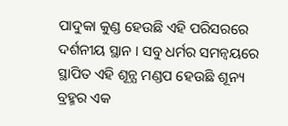ପାଦୁକା କୁଣ୍ଡ ହେଉଛି ଏହି ପରିସରରେ ଦର୍ଶନୀୟ ସ୍ଥାନ । ସବୁ ଧର୍ମର ସମନ୍ବୟରେ ସ୍ଥାପିତ ଏହି ଶୂନ୍ଯ ମଣ୍ଡପ ହେଉଛି ଶୂନ୍ୟ ବ୍ରହ୍ମର ଏକ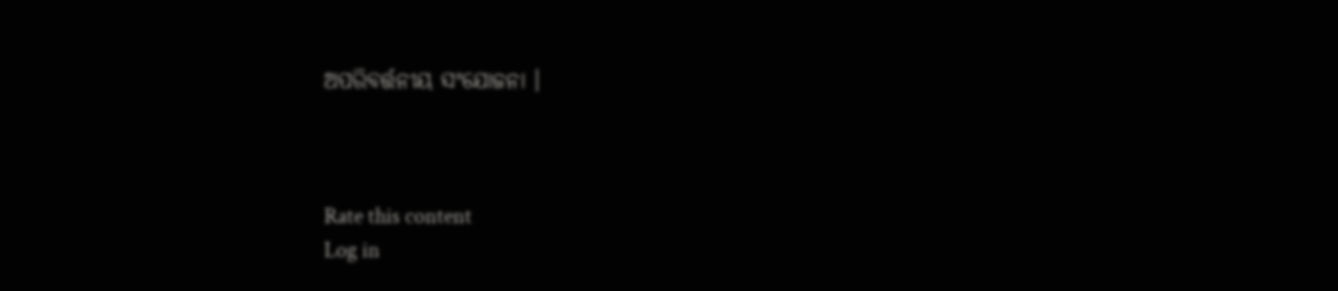ଅପରିବର୍ତ୍ତନୀୟ ସଂଯୋଜନା ।



Rate this content
Log in